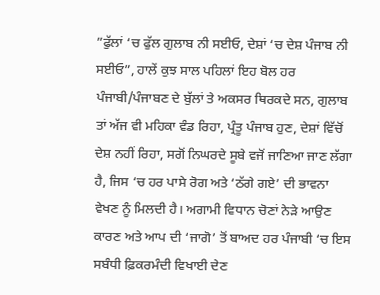”ਫੁੱਲਾਂ ‘ਚ ਫੁੱਲ ਗੁਲਾਬ ਨੀ ਸਈਓ, ਦੇਸ਼ਾਂ ‘ਚ ਦੇਸ਼ ਪੰਜਾਬ ਨੀ ਸਈਓ”, ਹਾਲੇਂ ਕੁਝ ਸਾਲ ਪਹਿਲਾਂ ਇਹ ਬੋਲ ਹਰ ਪੰਜਾਬੀ/ਪੰਜਾਬਣ ਦੇ ਬੁੱਲਾਂ ਤੇ ਅਕਸਰ ਥਿਰਕਦੇ ਸਨ, ਗੁਲਾਬ ਤਾਂ ਅੱਜ ਵੀ ਮਹਿਕਾ ਵੰਡ ਰਿਹਾ, ਪ੍ਰੰਤੂ ਪੰਜਾਬ ਹੁਣ, ਦੇਸ਼ਾਂ ਵਿੱਚੋਂ ਦੇਸ਼ ਨਹੀਂ ਰਿਹਾ, ਸਗੋਂ ਨਿਘਰਦੇ ਸੂਬੇ ਵਜੋਂ ਜਾਣਿਆ ਜਾਣ ਲੱਗਾ ਹੈ, ਜਿਸ ‘ਚ ਹਰ ਪਾਸੇ ਰੋਗ ਅਤੇ ‘ਠੱਗੇ ਗਏ’ ਦੀ ਭਾਵਨਾ ਵੇਖਣ ਨੂੰ ਮਿਲਦੀ ਹੈ। ਅਗਾਮੀ ਵਿਧਾਨ ਚੋਣਾਂ ਨੇੜੇ ਆਉਣ ਕਾਰਣ ਅਤੇ ਆਪ ਦੀ ‘ਜਾਗੋ’ ਤੋਂ ਬਾਅਦ ਹਰ ਪੰਜਾਬੀ ‘ਚ ਇਸ ਸਬੰਧੀ ਫ਼ਿਕਰਮੰਦੀ ਵਿਖਾਈ ਦੇਣ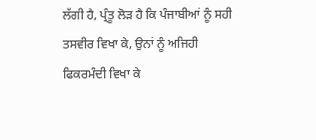ਲੱਗੀ ਹੈ, ਪ੍ਰੰਤੂ ਲੋੜ ਹੈ ਕਿ ਪੰਜਾਬੀਆਂ ਨੂੰ ਸਹੀ ਤਸਵੀਰ ਵਿਖਾ ਕੇ, ਉਨਾਂ ਨੂੰ ਅਜਿਹੀ ਫਿਕਰਮੰਦੀ ਵਿਖਾ ਕੇ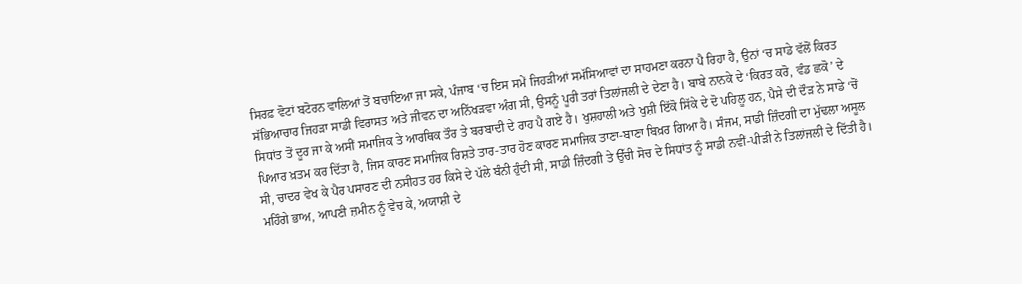ਸਿਰਫ਼ ਵੋਟਾਂ ਬਟੋਰਨ ਵਾਲਿਆਂ ਤੋਂ ਬਚਾਇਆ ਜਾ ਸਕੇ, ਪੰਜਾਬ ‘ਚ ਇਸ ਸਮੇਂ ਜਿਹੜੀਆਂ ਸਮੱਸਿਆਵਾਂ ਦਾ ਸਾਹਮਣਾ ਕਰਨਾ ਪੈ ਰਿਹਾ ਹੈ, ਉਨਾਂ ‘ਚ ਸਾਡੇ ਵੱਲੋਂ ਕਿਰਤ ਸੱਭਿਆਚਾਰ ਜਿਹੜਾ ਸਾਡੀ ਵਿਰਾਸਤ ਅਤੇ ਜੀਵਨ ਦਾ ਅਨਿੱਖੜਵਾ ਅੰਗ ਸੀ, ਉਸਨੂੰ ਪੂਰੀ ਤਰਾਂ ਤਿਲਾਂਜਲੀ ਦੇ ਦੇਣਾ ਹੈ। ਬਾਬੇ ਨਾਨਕੇ ਦੇ ‘ਕਿਰਤ ਕਰੋ, ਵੰਡ ਛਕੋ’ ਦੇ ਸਿਧਾਂਤ ਤੋਂ ਦੂਰ ਜਾ ਕੇ ਅਸੀਂ ਸਮਾਜਿਕ ਤੇ ਆਰਥਿਕ ਤੌਰ ਤੇ ਬਰਬਾਦੀ ਦੇ ਰਾਹ ਪੈ ਗਏ ਹੈ। ਖੁਸ਼ਹਾਲੀ ਅਤੇ ਖੁਸ਼ੀ ਇੱਕੋ ਸਿੱਕੇ ਦੇ ਦੋ ਪਹਿਲੂ ਹਨ, ਪੈਸੇ ਦੀ ਦੌੜ ਨੇ ਸਾਡੇ ‘ਚੋਂ ਪਿਆਰ ਖ਼ਤਮ ਕਰ ਦਿੱਤਾ ਹੈ, ਜਿਸ ਕਾਰਣ ਸਮਾਜਿਕ ਰਿਸ਼ਤੇ ਤਾਰ-ਤਾਰ ਹੋਣ ਕਾਰਣ ਸਮਾਜਿਕ ਤਾਣਾ-ਬਾਣਾ ਬਿਖ਼ਰ ਗਿਆ ਹੈ। ਸੰਜਮ, ਸਾਡੀ ਜ਼ਿੰਦਗੀ ਦਾ ਮੁੱਢਲਾ ਅਸੂਲ ਸੀ, ਚਾਦਰ ਵੇਖ ਕੇ ਪੈਰ ਪਸਾਰਣ ਦੀ ਨਸੀਹਤ ਹਰ ਕਿਸੇ ਦੇ ਪੱਲੇ ਬੰਨੀ ਹੁੰਦੀ ਸੀ, ਸਾਡੀ ਜ਼ਿੰਦਗੀ ਤੇ ਉੱਚੀ ਸੋਚ ਦੇ ਸਿਧਾਂਤ ਨੂੰ ਸਾਡੀ ਨਵੀਂ-ਪੀੜੀ ਨੇ ਤਿਲਾਂਜਲੀ ਦੇ ਦਿੱਤੀ ਹੈ।
ਮਹਿੰਗੇ ਭਾਅ, ਆਪਣੀ ਜ਼ਮੀਨ ਨੂੰ ਵੇਚ ਕੇ, ਅਯਾਸ਼ੀ ਦੇ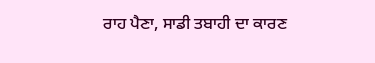ਰਾਹ ਪੈਣਾ, ਸਾਡੀ ਤਬਾਹੀ ਦਾ ਕਾਰਣ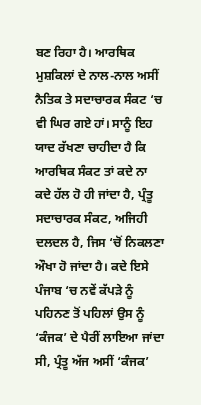ਬਣ ਰਿਹਾ ਹੈ। ਆਰਥਿਕ ਮੁਸ਼ਕਿਲਾਂ ਦੇ ਨਾਲ-ਨਾਲ ਅਸੀਂ ਨੈਤਿਕ ਤੇ ਸਦਾਚਾਰਕ ਸੰਕਟ ‘ਚ ਵੀ ਘਿਰ ਗਏ ਹਾਂ। ਸਾਨੂੰ ਇਹ ਯਾਦ ਰੱਖਣਾ ਚਾਹੀਦਾ ਹੈ ਕਿ ਆਰਥਿਕ ਸੰਕਟ ਤਾਂ ਕਦੇ ਨਾ ਕਦੇ ਹੱਲ ਹੋ ਹੀ ਜਾਂਦਾ ਹੈ, ਪ੍ਰੰਤੂ ਸਦਾਚਾਰਕ ਸੰਕਟ, ਅਜਿਹੀ ਦਲਦਲ ਹੈ, ਜਿਸ ‘ਚੋਂ ਨਿਕਲਣਾ ਔਖਾ ਹੋ ਜਾਂਦਾ ਹੈ। ਕਦੇ ਇਸੇ ਪੰਜਾਬ ‘ਚ ਨਵੇਂ ਕੱਪੜੇ ਨੂੰ ਪਹਿਨਣ ਤੋਂ ਪਹਿਲਾਂ ਉਸ ਨੂੰ ‘ਕੰਜਕ’ ਦੇ ਪੈਰੀਂ ਲਾਇਆ ਜਾਂਦਾ ਸੀ, ਪ੍ਰੰਤੂ ਅੱਜ ਅਸੀਂ ‘ਕੰਜਕ’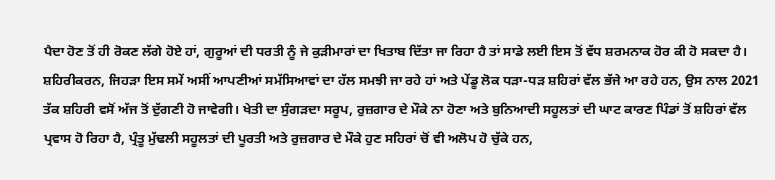ਪੈਦਾ ਹੋਣ ਤੋਂ ਹੀ ਰੋਕਣ ਲੱਗੇ ਹੋਏ ਹਾਂ, ਗੁਰੂਆਂ ਦੀ ਧਰਤੀ ਨੂੰ ਜੇ ਕੁੜੀਮਾਰਾਂ ਦਾ ਖਿਤਾਬ ਦਿੱਤਾ ਜਾ ਰਿਹਾ ਹੈ ਤਾਂ ਸਾਡੇ ਲਈ ਇਸ ਤੋਂ ਵੱਧ ਸ਼ਰਮਨਾਕ ਹੋਰ ਕੀ ਹੋ ਸਕਦਾ ਹੈ। ਸ਼ਹਿਰੀਕਰਨ, ਜਿਹੜਾ ਇਸ ਸਮੇਂ ਅਸੀਂ ਆਪਣੀਆਂ ਸਮੱਸਿਆਵਾਂ ਦਾ ਹੱਲ ਸਮਝੀ ਜਾ ਰਹੇ ਹਾਂ ਅਤੇ ਪੇਂਡੂ ਲੋਕ ਧੜਾ-ਧੜ ਸ਼ਹਿਰਾਂ ਵੱਲ ਭੱਜੇ ਆ ਰਹੇ ਹਨ, ਉਸ ਨਾਲ 2021 ਤੱਕ ਸ਼ਹਿਰੀ ਵਸੋਂ ਅੱਜ ਤੋਂ ਦੁੱਗਣੀ ਹੋ ਜਾਵੇਗੀ। ਖੇਤੀ ਦਾ ਸੁੰਗੜਦਾ ਸਰੂਪ, ਰੁਜ਼ਗਾਰ ਦੇ ਮੌਕੇ ਨਾ ਹੋਣਾ ਅਤੇ ਬੁਨਿਆਦੀ ਸਹੂਲਤਾਂ ਦੀ ਘਾਟ ਕਾਰਣ ਪਿੰਡਾਂ ਤੋਂ ਸ਼ਹਿਰਾਂ ਵੱਲ ਪ੍ਰਵਾਸ ਹੋ ਰਿਹਾ ਹੈ, ਪ੍ਰੰਤੂ ਮੁੱਢਲੀ ਸਹੂਲਤਾਂ ਦੀ ਪੂਰਤੀ ਅਤੇ ਰੁਜ਼ਗਾਰ ਦੇ ਮੌਕੇ ਹੁਣ ਸਹਿਰਾਂ ਚੋਂ ਵੀ ਅਲੋਪ ਹੋ ਚੁੱਕੇ ਹਨ,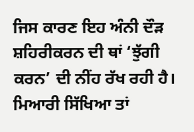ਜਿਸ ਕਾਰਣ ਇਹ ਅੰਨੀ ਦੌੜ ਸ਼ਹਿਰੀਕਰਨ ਦੀ ਥਾਂ ‘ਝੁੱਗੀ ਕਰਨ’ ਦੀ ਨੀਂਹ ਰੱਖ ਰਹੀ ਹੈ।
ਮਿਆਰੀ ਸਿੱਖਿਆ ਤਾਂ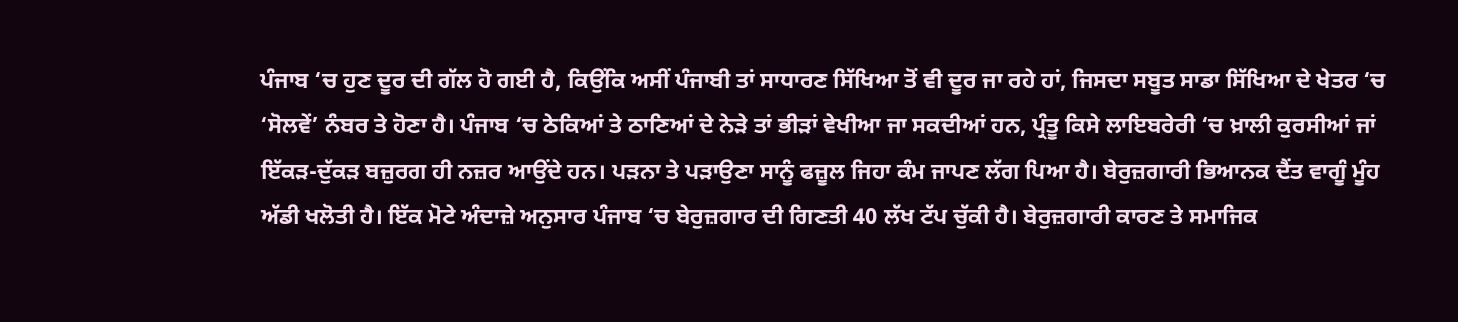ਪੰਜਾਬ ‘ਚ ਹੁਣ ਦੂਰ ਦੀ ਗੱਲ ਹੋ ਗਈ ਹੈ, ਕਿਉਂਕਿ ਅਸੀਂ ਪੰਜਾਬੀ ਤਾਂ ਸਾਧਾਰਣ ਸਿੱਖਿਆ ਤੋਂ ਵੀ ਦੂਰ ਜਾ ਰਹੇ ਹਾਂ, ਜਿਸਦਾ ਸਬੂਤ ਸਾਡਾ ਸਿੱਖਿਆ ਦੇ ਖੇਤਰ ‘ਚ ‘ਸੋਲਵੇਂ’ ਨੰਬਰ ਤੇ ਹੋਣਾ ਹੈ। ਪੰਜਾਬ ‘ਚ ਠੇਕਿਆਂ ਤੇ ਠਾਣਿਆਂ ਦੇ ਨੇੜੇ ਤਾਂ ਭੀੜਾਂ ਵੇਖੀਆ ਜਾ ਸਕਦੀਆਂ ਹਨ, ਪ੍ਰੰਤੂ ਕਿਸੇ ਲਾਇਬਰੇਰੀ ‘ਚ ਖ਼ਾਲੀ ਕੁਰਸੀਆਂ ਜਾਂ ਇੱਕੜ-ਦੁੱਕੜ ਬਜ਼ੁਰਗ ਹੀ ਨਜ਼ਰ ਆਉਂਦੇ ਹਨ। ਪੜਨਾ ਤੇ ਪੜਾਉਣਾ ਸਾਨੂੰ ਫਜ਼ੂਲ ਜਿਹਾ ਕੰਮ ਜਾਪਣ ਲੱਗ ਪਿਆ ਹੈ। ਬੇਰੁਜ਼ਗਾਰੀ ਭਿਆਨਕ ਦੈਂਤ ਵਾਗੂੰ ਮੂੰਹ ਅੱਡੀ ਖਲੋਤੀ ਹੈ। ਇੱਕ ਮੋਟੇ ਅੰਦਾਜ਼ੇ ਅਨੁਸਾਰ ਪੰਜਾਬ ‘ਚ ਬੇਰੁਜ਼ਗਾਰ ਦੀ ਗਿਣਤੀ 40 ਲੱਖ ਟੱਪ ਚੁੱਕੀ ਹੈ। ਬੇਰੁਜ਼ਗਾਰੀ ਕਾਰਣ ਤੇ ਸਮਾਜਿਕ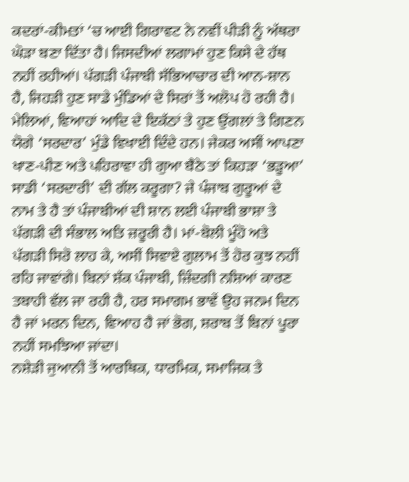ਕਦਰਾਂ-ਕੀਮਤਾਂ ‘ਚ ਆਈ ਗਿਰਾਵਟ ਨੇ ਨਵੀਂ ਪੀੜੀ ਨੂੰ ਅੱਥਰਾ ਘੋੜਾ ਬਣਾ ਦਿੱਤਾ ਹੈ। ਜਿਸਦੀਆਂ ਲਗਾਮਾਂ ਹੁਣ ਕਿਸੇ ਦੇ ਹੱਥ ਨਹੀਂ ਰਹੀਆਂ। ਪੱਗੜੀ ਪੰਜਾਬੀ ਸੱਭਿਆਚਾਰ ਦੀ ਆਨ-ਸ਼ਾਨ ਹੈ, ਜਿਹੜੀ ਹੁਣ ਸਾਡੇ ਮੁੰਡਿਆਂ ਦੇ ਸਿਰਾਂ ਤੋਂ ਅਲੋਪ ਹੋ ਰਹੀ ਹੈ। ਮੇਲਿਆਂ, ਵਿਆਹਾਂ ਆਦਿ ਦੇ ਇਕੱਠਾਂ ਤੇ ਹੁਣ ਉਂਗਲਾਂ ਤੇ ਗਿਣਨ ਯੋਗੇ ‘ਸਰਦਾਰ’ ਮੁੰਡੇ ਵਿਖਾਈ ਦਿੰਦੇ ਹਨ। ਜੇਕਰ ਅਸੀਂ ਆਪਣਾ ਖਾਣ-ਪੀਣ ਅਤੇ ਪਹਿਰਾਵਾ ਹੀ ਗੁਆ ਬੈਠੇ ਤਾਂ ਕਿਹੜਾ ‘ਭੜੂਆ’ ਸਾਡੀ ‘ਸਰਦਾਰੀ’ ਦੀ ਗੱਲ ਕਰੂਗਾ? ਜੇ ਪੰਜਾਬ ਗੁਰੂਆਂ ਦੇ ਨਾਮ ਤੇ ਹੈ ਤਾਂ ਪੰਜਾਬੀਆਂ ਦੀ ਸ਼ਾਨ ਲਈ ਪੰਜਾਬੀ ਭਾਸ਼ਾ ਤੇ ਪੱਗੜੀ ਦੀ ਸੰਭਾਲ ਅਤਿ ਜ਼ਰੂਰੀ ਹੈ। ਮਾਂ-ਬੋਲੀ ਮੂੰਹੋ ਅਤੇ ਪੱਗੜੀ ਸਿਰੋ ਲਾਹ ਕੇ, ਅਸੀਂ ਸਿਵਾਏ ਗੁਲਾਮ ਤੋਂ ਹੋਰ ਕੁਝ ਨਹੀਂ ਰਹਿ ਜਾਵਾਂਗੇ। ਬਿਨਾਂ ਸ਼ੱਕ ਪੰਜਾਬੀ, ਜ਼ਿੰਦਗੀ ਨਸ਼ਿਆਂ ਕਾਰਣ ਤਬਾਹੀ ਵੱਲ ਜਾ ਰਹੀ ਹੈ, ਹਰ ਸਮਾਗਮ ਭਾਵੇਂ ਉਹ ਜਨਮ ਦਿਨ ਹੈ ਜਾਂ ਮਰਨ ਦਿਨ, ਵਿਆਹ ਹੈ ਜਾਂ ਭੋਗ, ਸ਼ਰਾਬ ਤੋਂ ਬਿਨਾਂ ਪੂਰਾ ਨਹੀਂ ਸਮਝਿਆ ਜਾਂਦਾ।
ਨਸ਼ੇੜੀ ਜੁਆਨੀ ਤੋਂ ਆਰਥਿਕ, ਧਾਰਮਿਕ, ਸਮਾਜਿਕ ਤੇ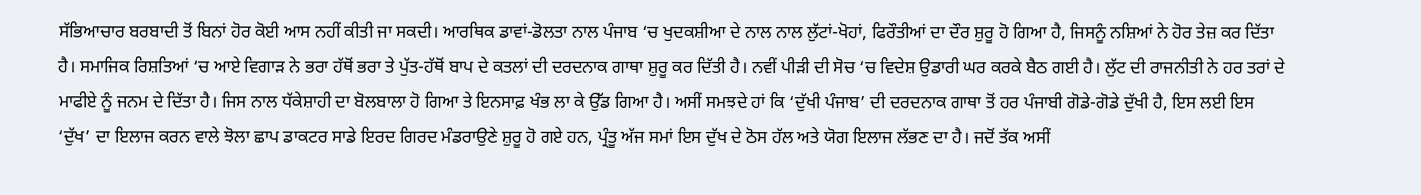ਸੱਭਿਆਚਾਰ ਬਰਬਾਦੀ ਤੋਂ ਬਿਨਾਂ ਹੋਰ ਕੋਈ ਆਸ ਨਹੀਂ ਕੀਤੀ ਜਾ ਸਕਦੀ। ਆਰਥਿਕ ਡਾਵਾਂ-ਡੋਲਤਾ ਨਾਲ ਪੰਜਾਬ ‘ਚ ਖੁਦਕਸ਼ੀਆ ਦੇ ਨਾਲ ਨਾਲ ਲੁੱਟਾਂ-ਖੋਹਾਂ, ਫਿਰੌਤੀਆਂ ਦਾ ਦੌਰ ਸ਼ੁਰੂ ਹੋ ਗਿਆ ਹੈ, ਜਿਸਨੂੰ ਨਸ਼ਿਆਂ ਨੇ ਹੋਰ ਤੇਜ਼ ਕਰ ਦਿੱਤਾ ਹੈ। ਸਮਾਜਿਕ ਰਿਸ਼ਤਿਆਂ ‘ਚ ਆਏ ਵਿਗਾੜ ਨੇ ਭਰਾ ਹੱਥੋਂ ਭਰਾ ਤੇ ਪੁੱਤ-ਹੱਥੋਂ ਬਾਪ ਦੇ ਕਤਲਾਂ ਦੀ ਦਰਦਨਾਕ ਗਾਥਾ ਸ਼ੁਰੂ ਕਰ ਦਿੱਤੀ ਹੈ। ਨਵੀਂ ਪੀੜੀ ਦੀ ਸੋਚ ‘ਚ ਵਿਦੇਸ਼ ਉਡਾਰੀ ਘਰ ਕਰਕੇ ਬੈਠ ਗਈ ਹੈ। ਲੁੱਟ ਦੀ ਰਾਜਨੀਤੀ ਨੇ ਹਰ ਤਰਾਂ ਦੇ ਮਾਫੀਏ ਨੂੰ ਜਨਮ ਦੇ ਦਿੱਤਾ ਹੈ। ਜਿਸ ਨਾਲ ਧੱਕੇਸ਼ਾਹੀ ਦਾ ਬੋਲਬਾਲਾ ਹੋ ਗਿਆ ਤੇ ਇਨਸਾਫ਼ ਖੰਭ ਲਾ ਕੇ ਉੱਡ ਗਿਆ ਹੈ। ਅਸੀਂ ਸਮਝਦੇ ਹਾਂ ਕਿ ‘ਦੁੱਖੀ ਪੰਜਾਬ’ ਦੀ ਦਰਦਨਾਕ ਗਾਥਾ ਤੋਂ ਹਰ ਪੰਜਾਬੀ ਗੋਡੇ-ਗੋਡੇ ਦੁੱਖੀ ਹੈ, ਇਸ ਲਈ ਇਸ ‘ਦੁੱਖ’ ਦਾ ਇਲਾਜ ਕਰਨ ਵਾਲੇ ਝੋਲਾ ਛਾਪ ਡਾਕਟਰ ਸਾਡੇ ਇਰਦ ਗਿਰਦ ਮੰਡਰਾਉਣੇ ਸ਼ੁਰੂ ਹੋ ਗਏ ਹਨ, ਪ੍ਰੰਤੂ ਅੱਜ ਸਮਾਂ ਇਸ ਦੁੱਖ ਦੇ ਠੋਸ ਹੱਲ ਅਤੇ ਯੋਗ ਇਲਾਜ ਲੱਭਣ ਦਾ ਹੈ। ਜਦੋਂ ਤੱਕ ਅਸੀਂ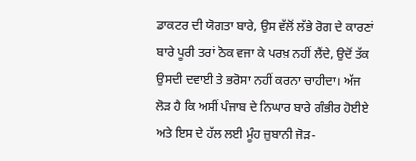ਡਾਕਟਰ ਦੀ ਯੋਗਤਾ ਬਾਰੇ, ਉਸ ਵੱਲੋਂ ਲੱਭੇ ਰੋਗ ਦੇ ਕਾਰਣਾਂ ਬਾਰੇ ਪੂਰੀ ਤਰਾਂ ਠੋਕ ਵਜਾ ਕੇ ਪਰਖ਼ ਨਹੀਂ ਲੈਂਦੇ, ਉਦੋਂ ਤੱਕ ਉਸਦੀ ਦਵਾਈ ਤੇ ਭਰੋਸਾ ਨਹੀਂ ਕਰਨਾ ਚਾਹੀਦਾ। ਅੱਜ ਲੋੜ ਹੈ ਕਿ ਅਸੀਂ ਪੰਜਾਬ ਦੇ ਨਿਘਾਰ ਬਾਰੇ ਗੰਭੀਰ ਹੋਈਏ ਅਤੇ ਇਸ ਦੇ ਹੱਲ ਲਈ ਮੂੰਹ ਜ਼ੁਬਾਨੀ ਜੋੜ-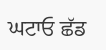ਘਟਾਓ ਛੱਡ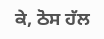ਕੇ, ਠੋਸ ਹੱਲ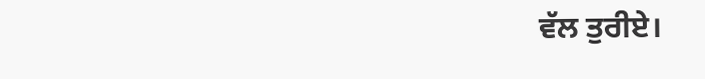ਵੱਲ ਤੁਰੀਏ।